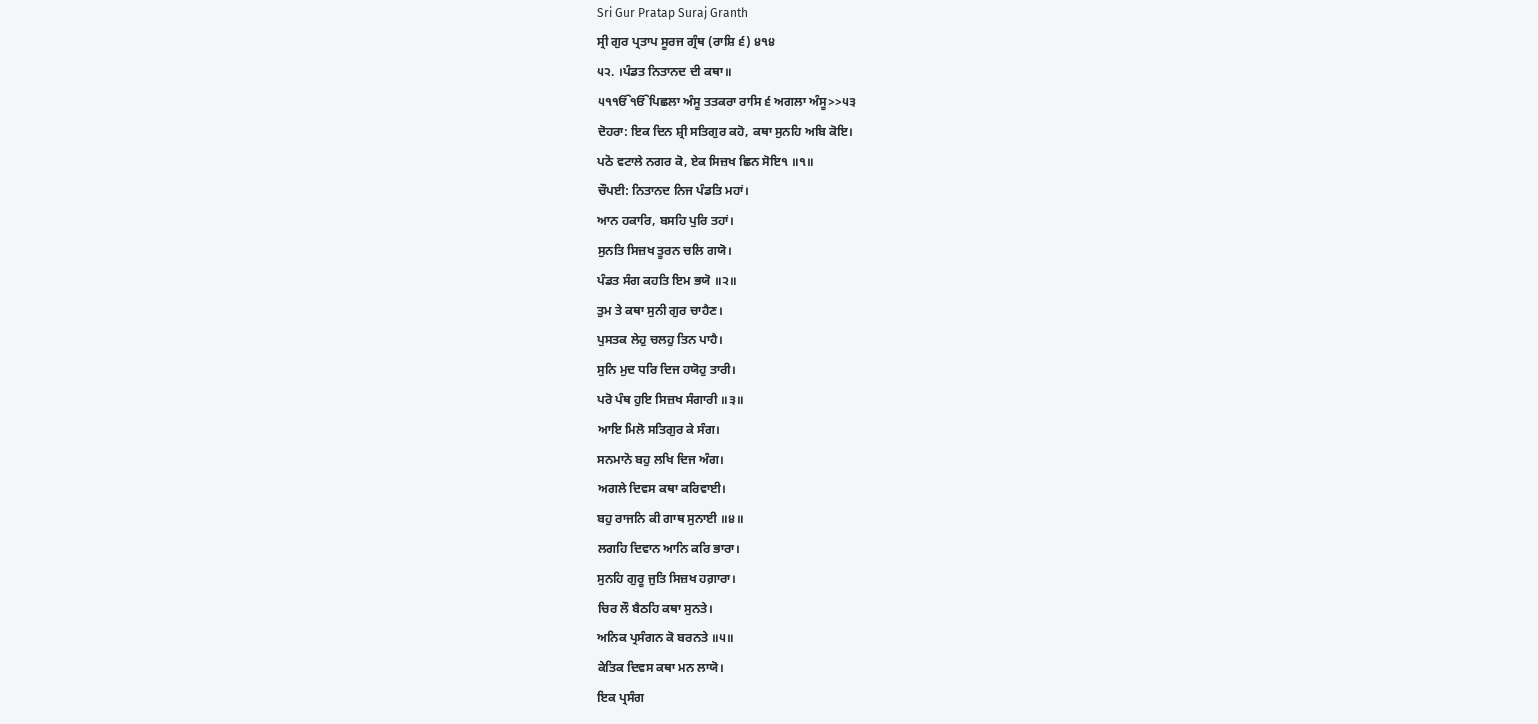Sri Gur Pratap Suraj Granth
ਸ੍ਰੀ ਗੁਰ ਪ੍ਰਤਾਪ ਸੂਰਜ ਗ੍ਰੰਥ (ਰਾਸ਼ਿ ੬) ੪੧੪
੫੨. ।ਪੰਡਤ ਨਿਤਾਨਦ ਦੀ ਕਥਾ॥
੫੧ੴੴਪਿਛਲਾ ਅੰਸੂ ਤਤਕਰਾ ਰਾਸਿ ੬ ਅਗਲਾ ਅੰਸੂ>>੫੩
ਦੋਹਰਾ: ਇਕ ਦਿਨ ਸ਼੍ਰੀ ਸਤਿਗੁਰ ਕਹੋ, ਕਥਾ ਸੁਨਹਿ ਅਬਿ ਕੋਇ।
ਪਠੋ ਵਟਾਲੇ ਨਗਰ ਕੋ, ਏਕ ਸਿਜ਼ਖ ਛਿਨ ਸੋਇ੧ ॥੧॥
ਚੌਪਈ: ਨਿਤਾਨਦ ਨਿਜ ਪੰਡਤਿ ਮਹਾਂ।
ਆਨ ਹਕਾਰਿ, ਬਸਹਿ ਪੁਰਿ ਤਹਾਂ।
ਸੁਨਤਿ ਸਿਜ਼ਖ ਤੂਰਨ ਚਲਿ ਗਯੋ।
ਪੰਡਤ ਸੰਗ ਕਹਤਿ ਇਮ ਭਯੋ ॥੨॥
ਤੁਮ ਤੇ ਕਥਾ ਸੁਨੀ ਗੁਰ ਚਾਹੈਣ।
ਪੁਸਤਕ ਲੇਹੁ ਚਲਹੁ ਤਿਨ ਪਾਹੈ।
ਸੁਨਿ ਮੁਦ ਧਰਿ ਦਿਜ ਹਯੋਹੁ ਤਾਰੀ।
ਪਰੋ ਪੰਥ ਹੁਇ ਸਿਜ਼ਖ ਸੰਗਾਰੀ ॥੩॥
ਆਇ ਮਿਲੋ ਸਤਿਗੁਰ ਕੇ ਸੰਗ।
ਸਨਮਾਨੋ ਬਹੁ ਲਖਿ ਦਿਜ ਅੰਗ।
ਅਗਲੇ ਦਿਵਸ ਕਥਾ ਕਰਿਵਾਈ।
ਬਹੁ ਰਾਜਨਿ ਕੀ ਗਾਥ ਸੁਨਾਈ ॥੪॥
ਲਗਹਿ ਦਿਵਾਨ ਆਨਿ ਕਰਿ ਭਾਰਾ।
ਸੁਨਹਿ ਗੁਰੂ ਜੁਤਿ ਸਿਜ਼ਖ ਹਗ਼ਾਰਾ।
ਚਿਰ ਲੌ ਬੈਠਹਿ ਕਥਾ ਸੁਨਤੇ।
ਅਨਿਕ ਪ੍ਰਸੰਗਨ ਕੋ ਬਰਨਤੇ ॥੫॥
ਕੇਤਿਕ ਦਿਵਸ ਕਥਾ ਮਨ ਲਾਯੋ।
ਇਕ ਪ੍ਰਸੰਗ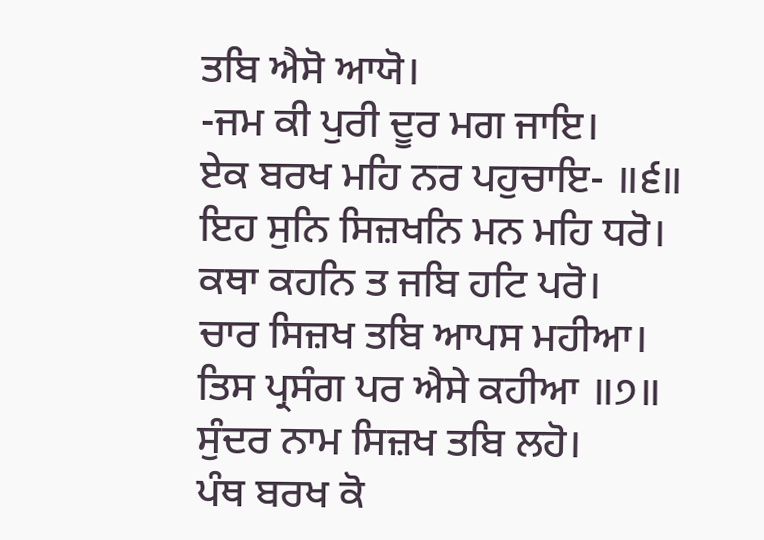ਤਬਿ ਐਸੋ ਆਯੋ।
-ਜਮ ਕੀ ਪੁਰੀ ਦੂਰ ਮਗ ਜਾਇ।
ਏਕ ਬਰਖ ਮਹਿ ਨਰ ਪਹੁਚਾਇ- ॥੬॥
ਇਹ ਸੁਨਿ ਸਿਜ਼ਖਨਿ ਮਨ ਮਹਿ ਧਰੋ।
ਕਥਾ ਕਹਨਿ ਤ ਜਬਿ ਹਟਿ ਪਰੋ।
ਚਾਰ ਸਿਜ਼ਖ ਤਬਿ ਆਪਸ ਮਹੀਆ।
ਤਿਸ ਪ੍ਰਸੰਗ ਪਰ ਐਸੇ ਕਹੀਆ ॥੭॥
ਸੁੰਦਰ ਨਾਮ ਸਿਜ਼ਖ ਤਬਿ ਲਹੋ।
ਪੰਥ ਬਰਖ ਕੋ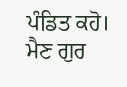ਪੰਡਿਤ ਕਹੋ।
ਮੈਣ ਗੁਰ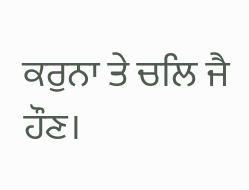ਕਰੁਨਾ ਤੇ ਚਲਿ ਜੈ ਹੌਣ।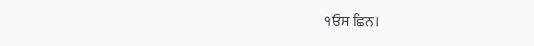੧ਓਸ ਛਿਨ।